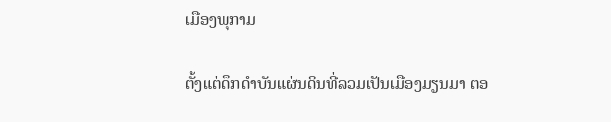ເມືອງພຸກາມ

ຕັ້ງແຕ່ດຶກດຳບັນແຜ່ນດິນທີ່ລວມເປັນເມືອງມຽນມາ ຕອ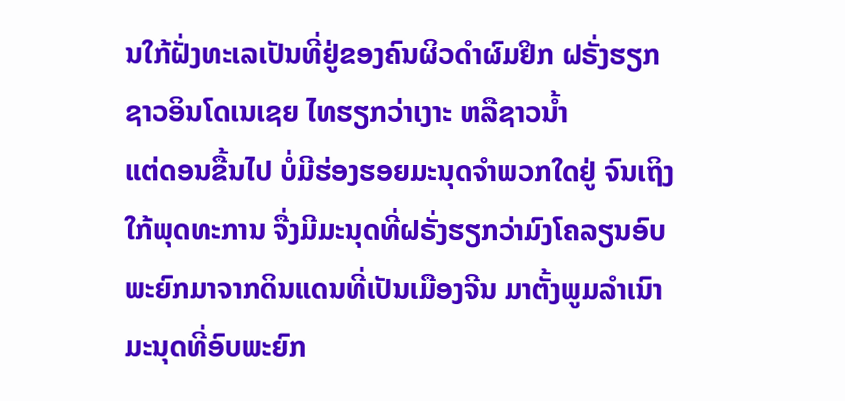ນໃກ້ຝັ່ງທະເລເປັນທີ່ຢູ່ຂອງຄົນຜິວດຳຜົມຢິກ ຝຣັ່ງຮຽກຊາວອິນໂດເນເຊຍ ໄທຮຽກວ່າເງາະ ຫລືຊາວນ້ຳ
ແຕ່ດອນຂື້ນໄປ ບໍ່ມີຮ່ອງຮອຍມະນຸດຈຳພວກໃດຢູ່ ຈົນເຖິງໃກ້ພຸດທະການ ຈື່ງມີມະນຸດທີ່ຝຣັ່ງຮຽກວ່າມົງໂຄລຽນອົບພະຍົກມາຈາກດິນແດນທີ່ເປັນເມືອງຈີນ ມາຕັ້ງພູມລຳເນົາມະນຸດທີ່ອົບພະຍົກ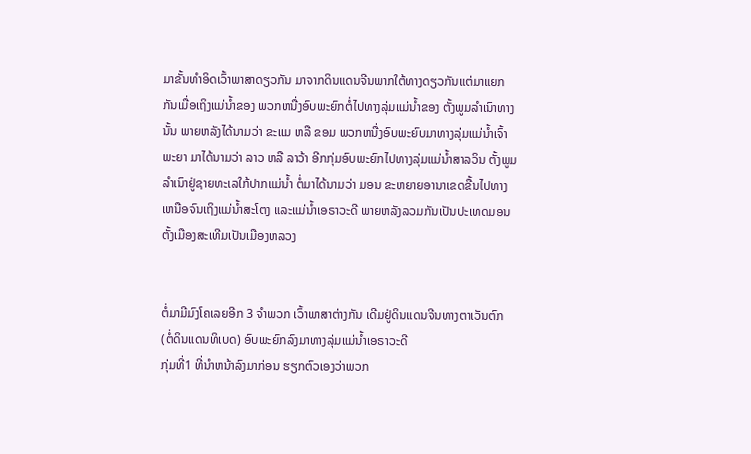ມາຂັ້ນທຳອິດເວົ້າພາສາດຽວກັນ ມາຈາກດິນແດນຈີນພາກໃຕ້ທາງດຽວກັນແຕ່ມາແຍກກັນເມື່ອເຖິງແມ່ນ້ຳຂອງ ພວກຫນື່ງອົບພະຍົກຕໍ່ໄປທາງລຸ່ມແມ່ນ້ຳຂອງ ຕັ້ງພູມລຳເນົາທາງນັ້ນ ພາຍຫລັງໄດ້ນາມວ່າ ຂະເເມ ຫລື ຂອມ ພວກຫນື່ງອົບພະຍົບມາທາງລຸ່ມແມ່ນ້ຳເຈົ້າພະຍາ ມາໄດ້ນາມວ່າ ລາວ ຫລື ລາວ້າ ອີກກຸ່ມອົບພະຍົກໄປທາງລຸ່ມແມ່ນ້ຳສາລວິນ ຕັ້ງພູມລຳເນົາຢູ່ຊາຍທະເລໃກ້ປາກແມ່ນ້ຳ ຕໍ່ມາໄດ້ນາມວ່າ ມອນ ຂະຫຍາຍອານາເຂດຂື້ນໄປທາງເຫນືອຈົນເຖິງແມ່ນ້ຳສະໂຕງ ແລະແມ່ນ້ຳເອຣາວະດີ ພາຍຫລັງລວມກັນເປັນປະເທດມອນ ຕັ້ງເມືອງສະເທີມເປັນເມືອງຫລວງ


ຕໍ່ມາມີມົງໂຄເລຍອີກ 3 ຈຳພວກ ເວົ້າພາສາຕ່າງກັນ ເດີມຢູ່ດິນແດນຈີນທາງຕາເວັນຕົກ (ຕໍ່ດິນແດນທິເບດ) ອົບພະຍົກລົງມາທາງລຸ່ມແມ່ນ້ຳເອຣາວະດີ
ກຸ່ມທີ່1 ທີ່ນຳຫນ້າລົງມາກ່ອນ ຮຽກຕົວເອງວ່າພວກ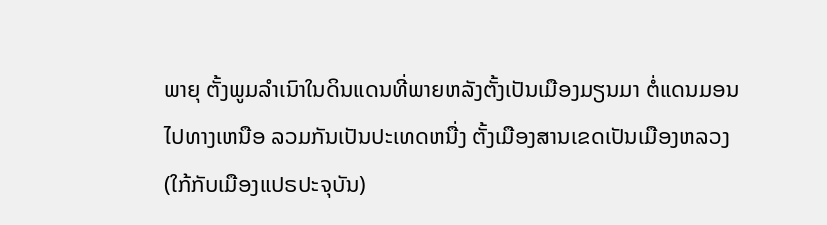ພາຍຸ ຕັ້ງພູມລຳເນົາໃນດິນແດນທີ່ພາຍຫລັງຕັ້ງເປັນເມືອງມຽນມາ ຕໍ່ແດນມອນໄປທາງເຫນືອ ລວມກັນເປັນປະເທດຫນື່ງ ຕັ້ງເມືອງສານເຂດເປັນເມືອງຫລວງ (ໃກ້ກັບເມືອງແປຣປະຈຸບັນ)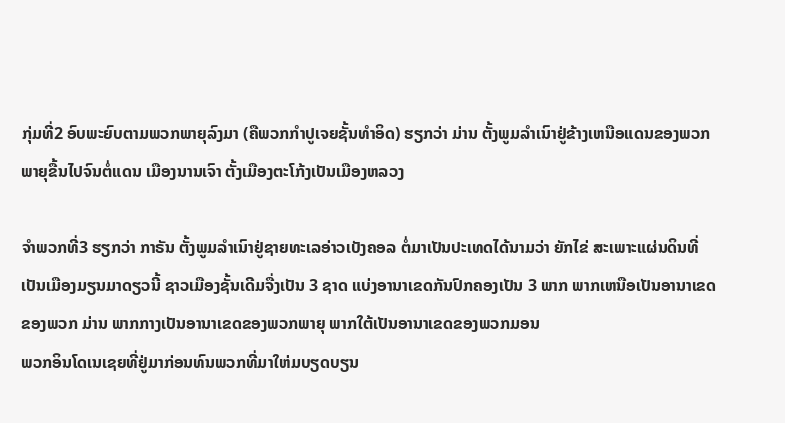ກຸ່ມທີ່2 ອົບພະຍົບຕາມພວກພາຍຸລົງມາ (ຄືພວກກຳປູເຈຍຊັ້ນທຳອິດ) ຮຽກວ່າ ມ່ານ ຕັ້ງພູມລຳເນົາຢູ່ຂ້າງເຫນືອແດນຂອງພວກພາຍຸຂື້ນໄປຈົນຕໍ່ແດນ ເມືອງນານເຈົາ ຕັ້ງເມືອງຕະໂກ້ງເປັນເມືອງຫລວງ

ຈຳພວກທີ່3 ຮຽກວ່າ ກາຣັນ ຕັ້ງພູມລຳເນົາຢູ່ຊາຍທະເລອ່າວເບັງຄອລ ຕໍ່ມາເປັນປະເທດໄດ້ນາມວ່າ ຍັກໄຂ່ ສະເພາະແຜ່ນດິນທີ່ເປັນເມືອງມຽນມາດຽວນີ້ ຊາວເມືອງຊັ້ນເດີມຈື່ງເປັນ 3 ຊາດ ແບ່ງອານາເຂດກັນປົກຄອງເປັນ 3 ພາກ ພາກເຫນືອເປັນອານາເຂດຂອງພວກ ມ່ານ ພາກກາງເປັນອານາເຂດຂອງພວກພາຍຸ ພາກໃຕ້ເປັນອານາເຂດຂອງພວກມອນ
ພວກອິນໂດເນເຊຍທີ່ຢູ່ມາກ່ອນທົນພວກທີ່ມາໃຫ່ມບຽດບຽນ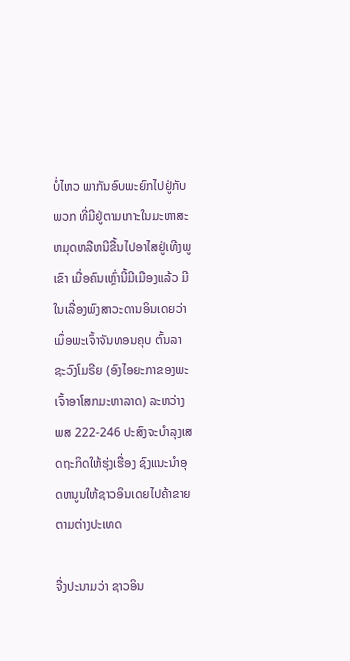ບໍ່ໄຫວ ພາກັນອົບພະຍົກໄປຢູ່ກັບພວກ ທີ່ມີຢູ່ຕາມເກາະໃນມະຫາສະຫມຸດຫລືຫນີຂື້ນໄປອາໄສຢູ່ເທີງພູເຂົາ ເມື່ອຄົນເຫຼົ່ານີ້ມີເມືອງແລ້ວ ມີໃນເລື່ອງພົງສາວະດານອິນເດຍວ່າ ເມຶ່ອພະເຈົ້າຈັນທອນຄຸບ ຕົ້ນລາຊະວົງໂມຣີຍ (ອົງໄອຍະກາຂອງພະເຈົ້າອາໂສກມະຫາລາດ) ລະຫວ່າງ ພສ 222-246 ປະສົງຈະບຳລຸງເສດຖະກິດໃຫ້ຮຸ່ງເຮື່ອງ ຊົງແນະນຳອຸດຫນູນໃຫ້ຊາວອິນເດຍໄປຄ້າຂາຍຕາມຕ່າງປະເທດ

ຈື່ງປະນາມວ່າ ຊາວອິນ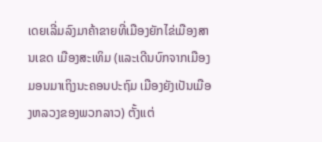ເດຍເລີ່ມລົງມາຄ້າຂາຍທີ່ເມືອງຍັກໄຂ່ເມືອງສານເຂດ ເມືອງສະເທິມ (ແລະເດີນບົກຈາກເມືອງມອນມາເຖິງນະຄອນປະຖົມ ເມືອງຍັງເປັນເມືອງຫລວງຂອງພວກລາວ) ຕັ້ງແຕ່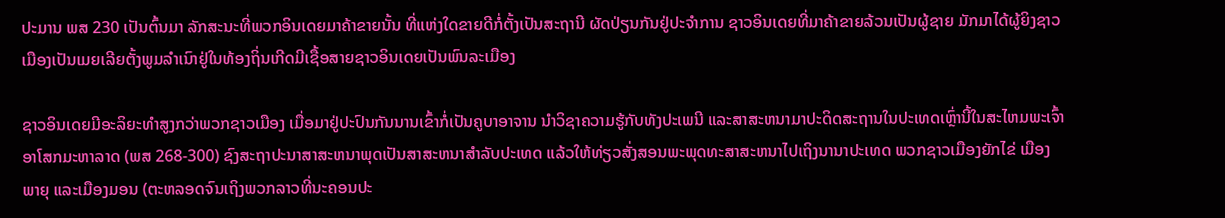ປະມານ ພສ 230 ເປັນຕົ້ນມາ ລັກສະນະທີ່ພວກອິນເດຍມາຄ້າຂາຍນັ້ນ ທີ່ແຫ່ງໃດຂາຍດີກໍ່ຕັ້ງເປັນສະຖານີ ຜັດປ່ຽນກັນຢູ່ປະຈຳການ ຊາວອິນເດຍທີ່ມາຄ້າຂາຍລ້ວນເປັນຜູ້ຊາຍ ມັກມາໄດ້ຜູ້ຍິງຊາວເມືອງເປັນເມຍເລີຍຕັ້ງພູມລຳເນົາຢູ່ໃນທ້ອງຖິ່ນເກີດມີເຊື້ອສາຍຊາວອິນເດຍເປັນພົນລະເມືອງ

ຊາວອິນເດຍມີອະລິຍະທຳສູງກວ່າພວກຊາວເມືອງ ເມື່ອມາຢູ່ປະປົນກັນນານເຂົ້າກໍ່ເປັນຄູບາອາຈານ ນຳວິຊາຄວາມຮູ້ກັບທັງປະເພນີ ແລະສາສະຫນາມາປະດິດສະຖານໃນປະເທດເຫຼົ່ານີ້ໃນສະໄຫມພະເຈົ້າອາໂສກມະຫາລາດ (ພສ 268-300) ຊົງສະຖາປະນາສາສະຫນາພຸດເປັນສາສະຫນາສຳລັບປະເທດ ແລ້ວໃຫ້ທ່ຽວສັ່ງສອນພະພຸດທະສາສະຫນາໄປເຖິງນານາປະເທດ ພວກຊາວເມືອງຍັກໄຂ່ ເມືອງພາຍຸ ແລະເມືອງມອນ (ຕະຫລອດຈົນເຖິງພວກລາວທີ່ນະຄອນປະ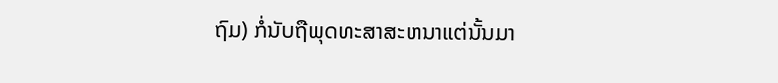ຖົມ) ກໍ່ນັບຖືພຸດທະສາສະຫນາແຕ່ນັ້ນມາ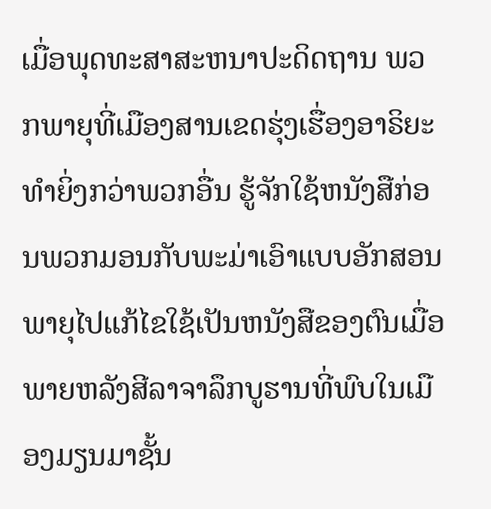ເມື່ອພຸດທະສາສະຫນາປະດິດຖານ ພວກພາຍຸທີ່ເມືອງສານເຂດຮຸ່ງເຮື່ອງອາຣິຍະທຳຍິ່ງກວ່າພວກອື່ນ ຮູ້ຈັກໃຊ້ຫນັງສືກ່ອນພວກມອນກັບພະມ່າເອົາແບບອັກສອນພາຍຸໄປແກ້ໄຂໃຊ້ເປັນຫນັງສືຂອງຕົນເມື່ອພາຍຫລັງສີລາຈາລຶກບູຮານທີ່ພົບໃນເມືອງມຽນມາຊັ້ນ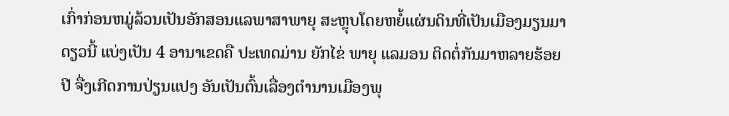ເກົ່າກ່ອນຫມູ່ລ້ວນເປັນອັກສອນແລພາສາພາຍຸ ສະຫຼຸບໂດຍຫຍໍ້ແຜ່ນດິນທີ່ເປັນເມືອງມຽນມາດຽວນີ້ ແບ່ງເປັນ 4 ອານາເຂດຄື ປະເທດມ່ານ ຍັກໄຂ່ ພາຍຸ ແລມອນ ຕິດຕໍ່ກັນມາຫລາຍຮ້ອຍປີ ຈື່ງເກີດການປ່ຽນແປງ ອັນເປັນຕົ້ນເລື່ອງຕຳນານເມືອງພຸ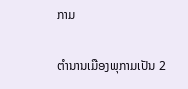ກາມ


ຕຳນານເມືອງພຸກາມເປັນ 2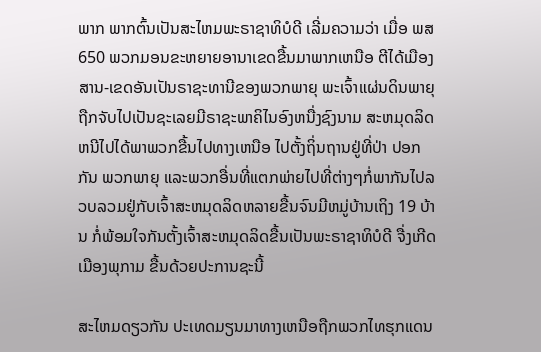ພາກ ພາກຕົ້ນເປັນສະໄຫມພະຣາຊາທິບໍດີ ເລີ່ມຄວາມວ່າ ເມື່ອ ພສ 650 ພວກມອນຂະຫຍາຍອານາເຂດຂື້ນມາພາກເຫນືອ ຕີໄດ້ເມືອງສານ-ເຂດອັນເປັນຣາຊະທານີຂອງພວກພາຍຸ ພະເຈົ້າແຜ່ນດິນພາຍຸຖືກຈັບໄປເປັນຊະເລຍມີຣາຊະພາຄິໄນອົງຫນື່ງຊົງນາມ ສະຫມຸດລິດ ຫນີໄປໄດ້ພາພວກຂື້ນໄປທາງເຫນືອ ໄປຕັ້ງຖິ່ນຖານຢູ່ທີ່ປ່າ ປອກກັນ ພວກພາຍຸ ແລະພວກອື່ນທີ່ແຕກພ່າຍໄປທີ່ຕ່າງໆກໍ່ພາກັນໄປລວບລວມຢູ່ກັບເຈົ້າສະຫມຸດລິດຫລາຍຂື້ນຈົນມີຫມູ່ບ້ານເຖິງ 19 ບ້ານ ກໍ່ພ້ອມໃຈກັນຕັ້ງເຈົ້າສະຫມຸດລິດຂື້ນເປັນພະຣາຊາທິບໍດີ ຈື່ງເກີດເມືອງພຸກາມ ຂື້ນດ້ວຍປະການຊະນີ້

ສະໄຫມດຽວກັນ ປະເທດມຽນມາທາງເຫນືອຖືກພວກໄທຮຸກແດນ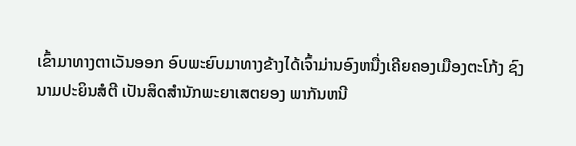ເຂົ້າມາທາງຕາເວັນອອກ ອົບພະຍົບມາທາງຂ້າງໄດ້ເຈົ້າມ່ານອົງຫນື່ງເຄີຍຄອງເມືອງຕະໂກ້ງ ຊົງນາມປະຍິນສໍຕີ ເປັນສິດສຳນັກພະຍາເສຕຍອງ ພາກັນຫນີ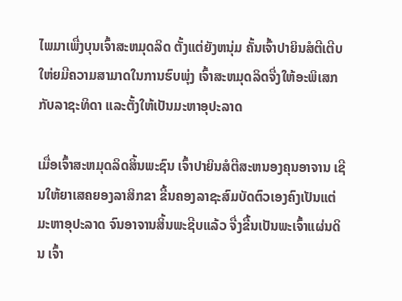ໄພມາເພື່ງບຸນເຈົ້າສະຫມຸດລິດ ຕັ້ງແຕ່ຍັງຫນຸ່ມ ຄັ້ນເຈົ້າປາຍິນສໍຕີເຕີບໃຫ່ຍມີຄວາມສາມາດໃນການຮົບພຸ່ງ ເຈົ້າສະຫມຸດລິດຈື່ງໃຫ້ອະພິເສກກັບລາຊະທິດາ ແລະຕັ້ງໃຫ້ເປັນມະຫາອຸປະລາດ

ເມື່ອເຈົ້າສະຫມຸດລິດສິ້ນພະຊົນ ເຈົ້າປາຍິນສໍຕີສະຫນອງຄຸນອາຈານ ເຊີນໃຫ້ຍາເສຄຍອງລາສິກຂາ ຂື້ນຄອງລາຊະສົມບັດຕົວເອງຄົງເປັນແຕ່ມະຫາອຸປະລາດ ຈົນອາຈານສິ້ນພະຊີບແລ້ວ ຈື່ງຂື້ນເປັນພະເຈົ້າແຜ່ນດິນ ເຈົ້າ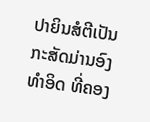ປາຍິນສໍຕີເປັນກະສັດມ່ານອົງທຳອິດ ທີ່ຄອງ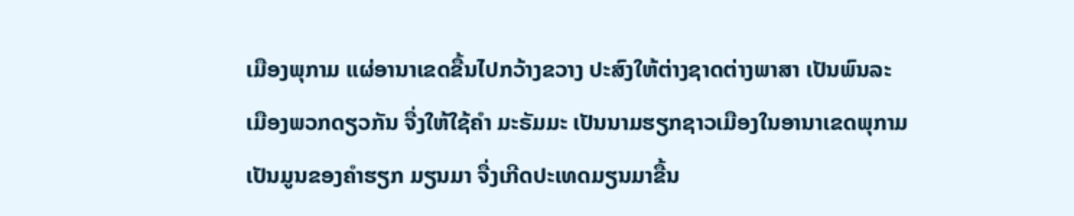ເມືອງພຸກາມ ແຜ່ອານາເຂດຂື້ນໄປກວ້າງຂວາງ ປະສົງໃຫ້ຕ່າງຊາດຕ່າງພາສາ ເປັນພົນລະເມືອງພວກດຽວກັນ ຈື່ງໃຫ້ໃຊ້ຄຳ ມະຣັມມະ ເປັນນາມຮຽກຊາວເມືອງໃນອານາເຂດພຸກາມ ເປັນມູນຂອງຄຳຮຽກ ມຽນມາ ຈື່ງເກີດປະເທດມຽນມາຂື້ນ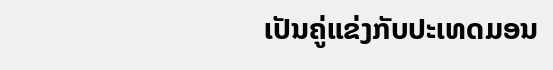ເປັນຄູ່ແຂ່ງກັບປະເທດມອນ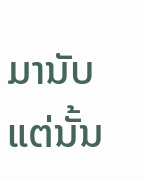ມານັບແຕ່ນັ້ນ